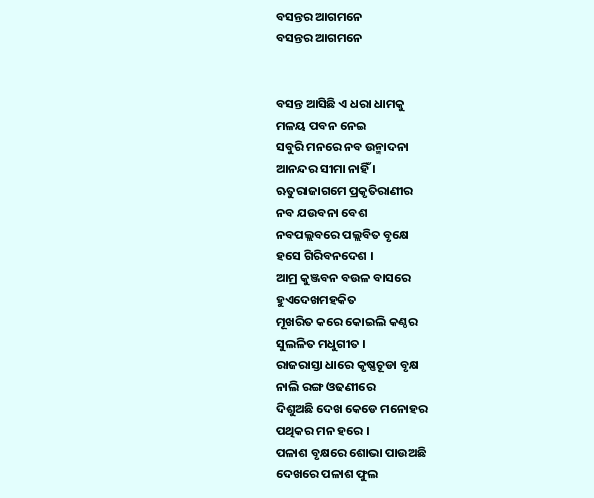ବସନ୍ତର ଆଗମନେ
ବସନ୍ତର ଆଗମନେ


ବସନ୍ତ ଆସିଛି ଏ ଧରା ଧାମକୁ
ମଳୟ ପବନ ନେଇ
ସବୁରି ମନରେ ନବ ଉନ୍ମାଦନା
ଆନନ୍ଦର ସୀମା ନାହିଁ ।
ଋତୁରାଜାଗମେ ପ୍ରକୃତିରାଣୀର
ନବ ଯଉବନା ବେଶ
ନବପଲ୍ଲବରେ ପଲ୍ଲବିତ ବୃକ୍ଷେ
ହସେ ଗିରିବନଦେଶ ।
ଆମ୍ର କୁଞ୍ଜବନ ବଉଳ ବାସରେ
ହୁଏଦେଖମହକିତ
ମୂଖରିତ କରେ କୋଇଲି କଣ୍ଠର
ସୁଲଳିତ ମଧୁଗୀତ ।
ରାଜରାସ୍ତା ଧାରେ କୃଷ୍ଣଚୂଡା ବୃକ୍ଷ
ନାଲି ରଙ୍ଗ ଓଢଣୀରେ
ଦିଶୁଅଛି ଦେଖ କେଡେ ମନୋହର
ପଥିକର ମନ ହରେ ।
ପଳାଶ ବୃକ୍ଷରେ ଶୋଭା ପାଉଅଛି
ଦେଖରେ ପଳାଶ ଫୁଲ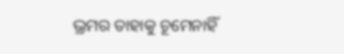ଭ୍ରମର ତାହାକୁ ଚୂମେନାହିଁ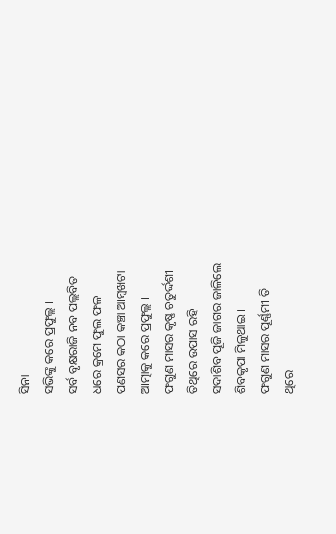ସିନା
ସଭିଙ୍କୁ କରେ ପ୍ରଫୁଲ୍ଲ ।
ସର୍ବ ବୃକ୍ଷରାଜି ନବ ପଲ୍ଲବିତ
ଧରେ କ୍ରମେ ଫୁଲ ଫଳ
ପଣସର କଠା କଞ୍ଚା ଆମ୍ବଖଟା
ଆତ୍ମାକୁ କରେ ପ୍ରଫୁଲ୍ଲ ।
ଫଗୁଣ ମାସର କୃଷ୍ଣ ଚତୁର୍ଦ୍ଦଶୀ
ତିଥିରେ ଉପାସ ରହି
ସଦାଶିବ ପୂଜି ଜାଗର ଜାଳିଲେ
ଶିବକୃପା ମିଳୁଥାଇ ।
ଫଗୁଣ ମାସର ପୂର୍ଣ୍ଣମୀ ତି
ଥିରେ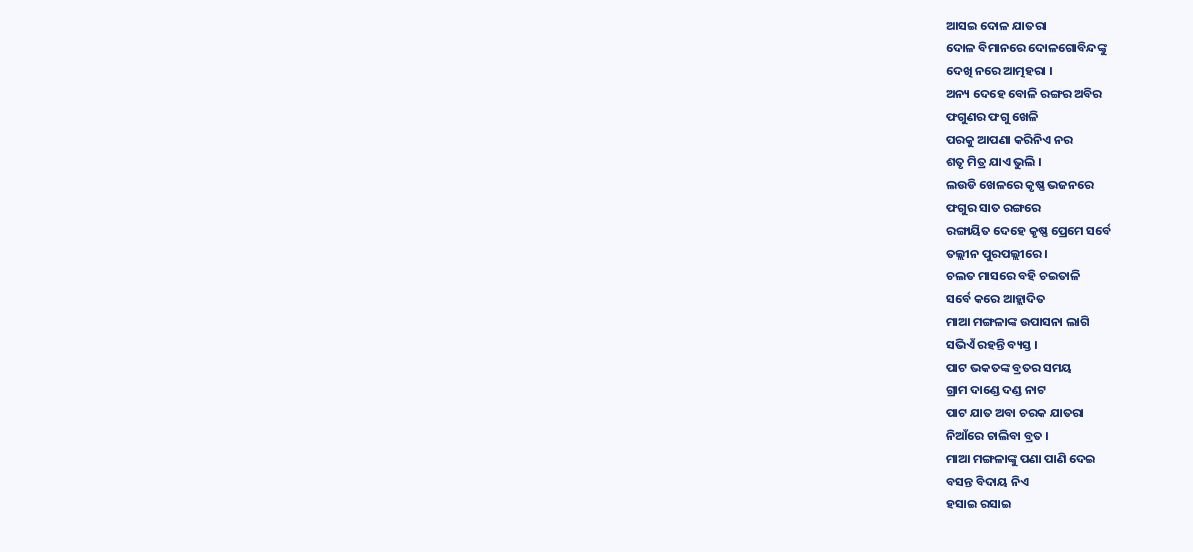ଆସଇ ଦୋଳ ଯାତରା
ଦୋଳ ବିମାନରେ ଦୋଳଗୋବିନ୍ଦଙ୍କୁ
ଦେଖି ନରେ ଆତ୍ମହରା ।
ଅନ୍ୟ ଦେହେ ବୋଳି ରଙ୍ଗର ଅବିର
ଫଗୁଣର ଫଗୁ ଖେଳି
ପରକୁ ଆପଣା କରିନିଏ ନର
ଶତୃ ମିତ୍ର ଯାଏ ଭୁଲି ।
ଲଉଡି ଖେଳରେ କୃଷ୍ଣ ଭଜନରେ
ଫଗୁର ସାତ ରଙ୍ଗରେ
ରଙ୍ଗାୟିତ ଦେହେ କୃଷ୍ଣ ପ୍ରେମେ ସର୍ବେ
ତଲ୍ଲୀନ ପୁରପଲ୍ଲୀରେ ।
ଚଲତ ମାସରେ ବହି ଚଇତାଳି
ସର୍ବେ କରେ ଆହ୍ଲାଦିତ
ମାଆ ମଙ୍ଗଳାଙ୍କ ଉପାସନା ଲାଗି
ସଭିଏଁ ରହନ୍ତି ବ୍ୟସ୍ତ ।
ପାଟ ଭକତଙ୍କ ବ୍ରତର ସମୟ
ଗ୍ରାମ ଦାଣ୍ଡେ ଦଣ୍ଡ ନାଟ
ପାଟ ଯାତ ଅବା ଚରକ ଯାତରା
ନିଆଁରେ ଚାଲିବା ବ୍ରତ ।
ମାଆ ମଙ୍ଗଳାଙ୍କୁ ପଣା ପାଣି ଦେଇ
ବସନ୍ତ ବିଦାୟ ନିଏ
ହସାଇ ରସାଇ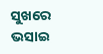ସୁଖରେ ଭସାଇ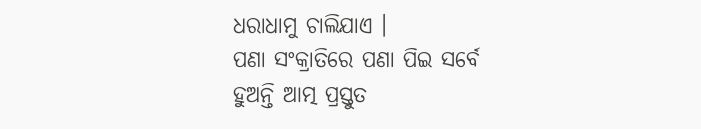ଧରାଧାମୁ ଚାଲିଯାଏ ।
ପଣା ସଂକ୍ରାତିରେ ପଣା ପିଇ ସର୍ବେ
ହୁଅନ୍ତି ଆତ୍ମ ପ୍ରସ୍ତୁତ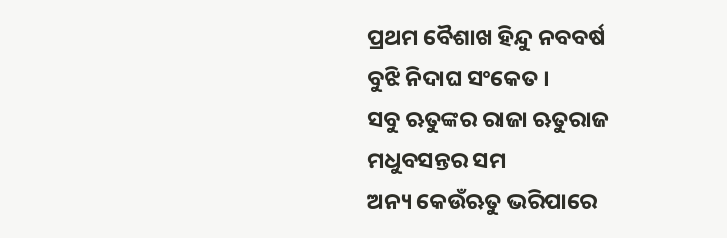ପ୍ରଥମ ବୈଶାଖ ହିନ୍ଦୁ ନବବର୍ଷ
ବୁଝି ନିଦାଘ ସଂକେତ ।
ସବୁ ଋତୁଙ୍କର ରାଜା ଋତୁରାଜ
ମଧୁବସନ୍ତର ସମ
ଅନ୍ୟ କେଉଁଋତୁ ଭରିପାରେ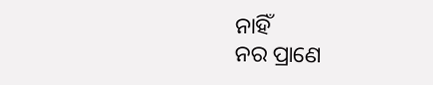ନାହିଁ
ନର ପ୍ରାଣେ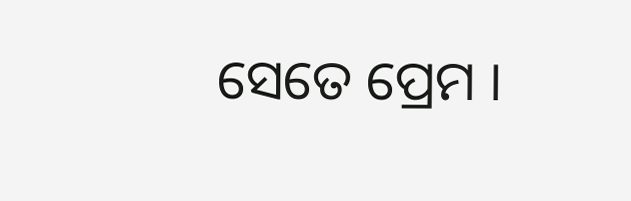ସେତେ ପ୍ରେମ ।